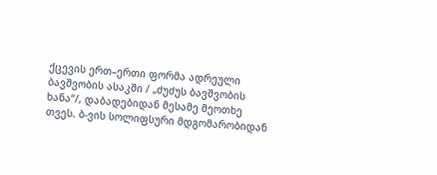ქცევის ერთ–ერთი ფორმა ადრეული ბავშვობის ასაკში / „ძუძუს ბავშვობის ხანა“/, დაბადებიდან მესამე მეოთხე თვეს. ბ-ვის სოლიფსური მდგომარობიდან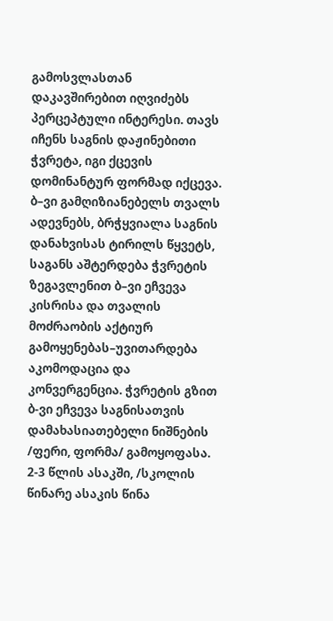გამოსვლასთან დაკავშირებით იღვიძებს პერცეპტული ინტერესი. თავს იჩენს საგნის დაჟინებითი ჭვრეტა, იგი ქცევის დომინანტურ ფორმად იქცევა. ბ–ვი გამღიზიანებელს თვალს ადევნებს, ბრჭყვიალა საგნის დანახვისას ტირილს წყვეტს, საგანს აშტერდება ჭვრეტის ზეგავლენით ბ–ვი ეჩვევა კისრისა და თვალის მოძრაობის აქტიურ გამოყენებას–უვითარდება აკომოდაცია და კონვერგენცია. ჭვრეტის გზით ბ-ვი ეჩვევა საგნისათვის დამახასიათებელი ნიშნების /ფერი, ფორმა/ გამოყოფასა. 2-3 წლის ასაკში, /სკოლის წინარე ასაკის წინა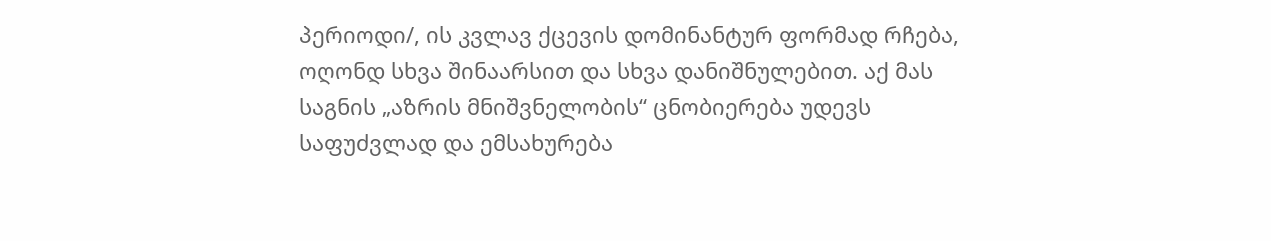პერიოდი/, ის კვლავ ქცევის დომინანტურ ფორმად რჩება, ოღონდ სხვა შინაარსით და სხვა დანიშნულებით. აქ მას საგნის „აზრის მნიშვნელობის“ ცნობიერება უდევს საფუძვლად და ემსახურება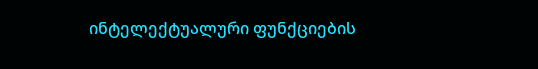ინტელექტუალური ფუნქციების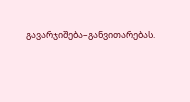გავარჯიშება–განვითარებას.